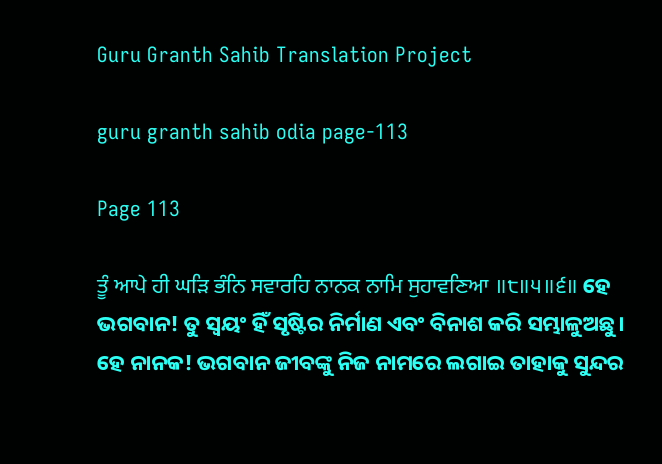Guru Granth Sahib Translation Project

guru granth sahib odia page-113

Page 113

ਤੂੰ ਆਪੇ ਹੀ ਘੜਿ ਭੰਨਿ ਸਵਾਰਹਿ ਨਾਨਕ ਨਾਮਿ ਸੁਹਾਵਣਿਆ ॥੮॥੫॥੬॥ ହେ ଭଗବାନ! ତୁ ସ୍ଵୟଂ ହିଁ ସୃଷ୍ଟିର ନିର୍ମାଣ ଏବଂ ବିନାଶ କରି ସମ୍ଭାଳୁଅଛୁ। ହେ ନାନକ! ଭଗବାନ ଜୀବଙ୍କୁ ନିଜ ନାମରେ ଲଗାଇ ତାହାକୁ ସୁନ୍ଦର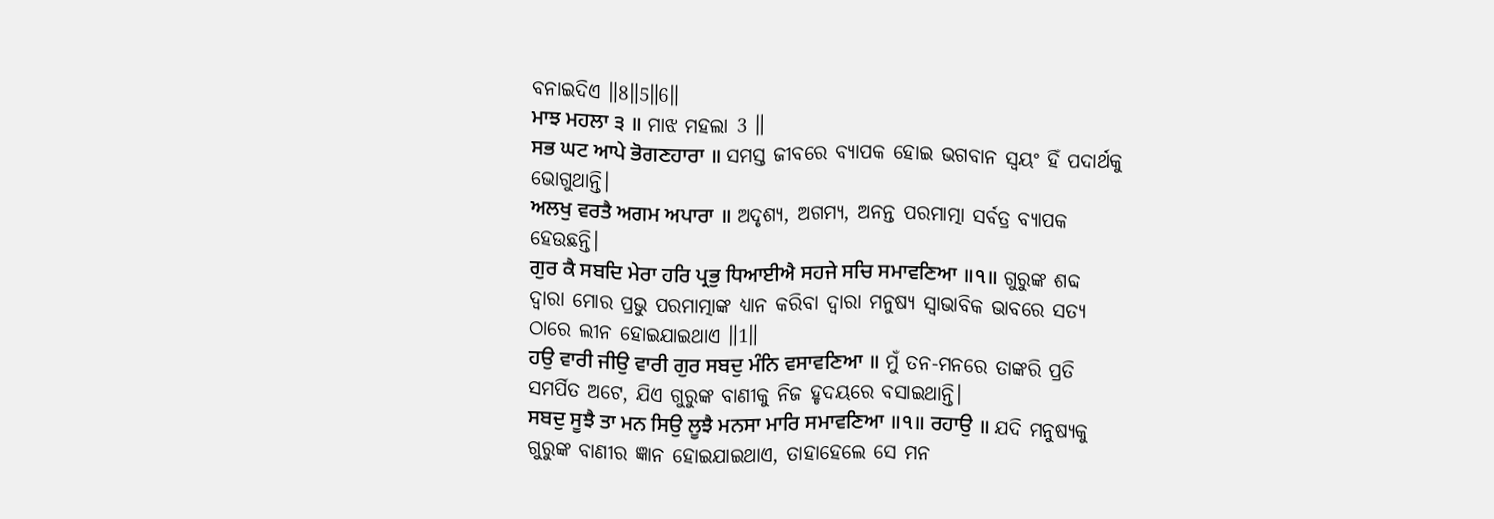ବନାଇଦିଏ ॥8॥5॥6॥
ਮਾਝ ਮਹਲਾ ੩ ॥ ମାଝ ମହଲା 3 ॥
ਸਭ ਘਟ ਆਪੇ ਭੋਗਣਹਾਰਾ ॥ ସମସ୍ତ ଜୀବରେ ବ୍ୟାପକ ହୋଇ ଭଗବାନ ସ୍ଵୟଂ ହିଁ ପଦାର୍ଥକୁ ଭୋଗୁଥାନ୍ତି।
ਅਲਖੁ ਵਰਤੈ ਅਗਮ ਅਪਾਰਾ ॥ ଅଦୃଶ୍ୟ, ଅଗମ୍ୟ, ଅନନ୍ତ ପରମାତ୍ମା ସର୍ବତ୍ର ବ୍ୟାପକ ହେଉଛନ୍ତି।
ਗੁਰ ਕੈ ਸਬਦਿ ਮੇਰਾ ਹਰਿ ਪ੍ਰਭੁ ਧਿਆਈਐ ਸਹਜੇ ਸਚਿ ਸਮਾਵਣਿਆ ॥੧॥ ଗୁରୁଙ୍କ ଶବ୍ଦ ଦ୍ଵାରା ମୋର ପ୍ରଭୁ ପରମାତ୍ମାଙ୍କ ଧ୍ୟାନ କରିବା ଦ୍ଵାରା ମନୁଷ୍ୟ ସ୍ଵାଭାବିକ ଭାବରେ ସତ୍ୟ ଠାରେ ଲୀନ ହୋଇଯାଇଥାଏ ॥1॥
ਹਉ ਵਾਰੀ ਜੀਉ ਵਾਰੀ ਗੁਰ ਸਬਦੁ ਮੰਨਿ ਵਸਾਵਣਿਆ ॥ ମୁଁ ତନ-ମନରେ ତାଙ୍କରି ପ୍ରତି ସମର୍ପିତ ଅଟେ, ଯିଏ ଗୁରୁଙ୍କ ବାଣୀକୁ ନିଜ ହୃଦୟରେ ବସାଇଥାନ୍ତି।
ਸਬਦੁ ਸੂਝੈ ਤਾ ਮਨ ਸਿਉ ਲੂਝੈ ਮਨਸਾ ਮਾਰਿ ਸਮਾਵਣਿਆ ॥੧॥ ਰਹਾਉ ॥ ଯଦି ମନୁଷ୍ୟକୁ ଗୁରୁଙ୍କ ବାଣୀର ଜ୍ଞାନ ହୋଇଯାଇଥାଏ, ତାହାହେଲେ ସେ ମନ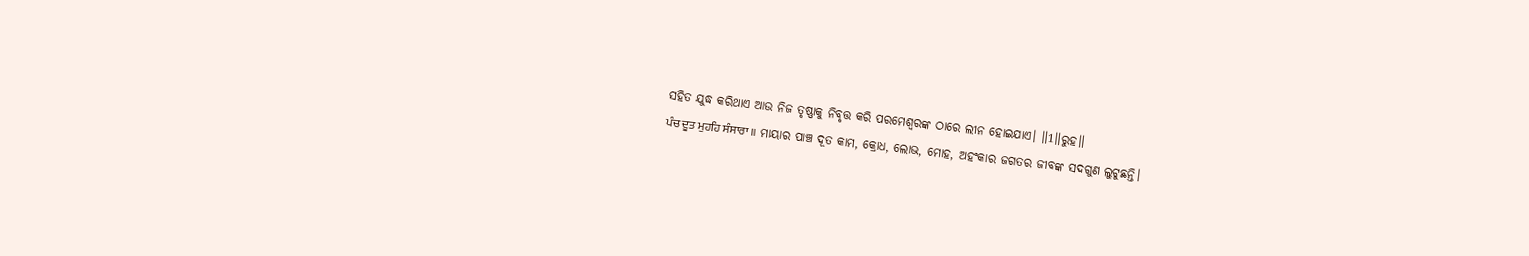ସହିତ ଯୁଦ୍ଧ କରିଥାଏ ଆଉ ନିଜ ତୃଷ୍ଣାକୁ ନିବୃତ୍ତ କରି ପରମେଶ୍ଵରଙ୍କ ଠାରେ ଲୀନ ହୋଇଯାଏ। ॥1॥ରୁହ॥
ਪੰਚ ਦੂਤ ਮੁਹਹਿ ਸੰਸਾਰਾ ॥ ମାୟାର ପାଞ୍ଚ ଦୂତ କାମ, କ୍ରୋଧ, ଲୋଭ, ମୋହ, ଅହଂକାର ଜଗତର ଜୀବଙ୍କ ସଦଗୁଣ ଲୁଟୁଛନ୍ତି।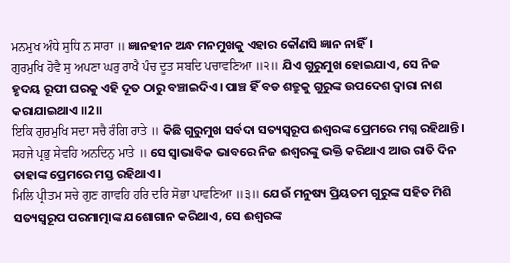ਮਨਮੁਖ ਅੰਧੇ ਸੁਧਿ ਨ ਸਾਰਾ ॥ ଜ୍ଞାନହୀନ ଅନ୍ଧ ମନମୁଖକୁ ଏହାର କୌଣସି ଜ୍ଞାନ ନାହିଁ।
ਗੁਰਮੁਖਿ ਹੋਵੈ ਸੁ ਅਪਣਾ ਘਰੁ ਰਾਖੈ ਪੰਚ ਦੂਤ ਸਬਦਿ ਪਚਾਵਣਿਆ ॥੨॥ ଯିଏ ଗୁରୁମୁଖ ହୋଇଯାଏ, ସେ ନିଜ ହୃଦୟ ରୂପୀ ଘରକୁ ଏହି ଦୂତ ଠାରୁ ବଞ୍ଚାଇଦିଏ। ପାଞ୍ଚ ହିଁ ବଡ ଶତ୍ରୁକୁ ଗୁରୁଙ୍କ ଉପଦେଶ ଦ୍ଵାରା ନାଶ କରାଯାଇଥାଏ ॥2॥
ਇਕਿ ਗੁਰਮੁਖਿ ਸਦਾ ਸਚੈ ਰੰਗਿ ਰਾਤੇ ॥ କିଛି ଗୁରୁମୁଖ ସର୍ବଦା ସତ୍ୟସ୍ଵରୂପ ଈଶ୍ବରଙ୍କ ପ୍ରେମରେ ମଗ୍ନ ରହିଥାନ୍ତି।
ਸਹਜੇ ਪ੍ਰਭੁ ਸੇਵਹਿ ਅਨਦਿਨੁ ਮਾਤੇ ॥ ସେ ସ୍ଵାଭାବିକ ଭାବରେ ନିଜ ଈଶ୍ଵରଙ୍କୁ ଭକ୍ତି କରିଥାଏ ଆଉ ରାତି ଦିନ ତାହାଙ୍କ ପ୍ରେମରେ ମସ୍ତ ରହିଥାଏ।
ਮਿਲਿ ਪ੍ਰੀਤਮ ਸਚੇ ਗੁਣ ਗਾਵਹਿ ਹਰਿ ਦਰਿ ਸੋਭਾ ਪਾਵਣਿਆ ॥੩॥ ଯେଉଁ ମନୁଷ୍ୟ ପ୍ରିୟତମ ଗୁରୁଙ୍କ ସହିତ ମିଶି ସତ୍ୟସ୍ଵରୂପ ପରମାତ୍ମାଙ୍କ ଯଶୋଗାନ କରିଥାଏ, ସେ ଈଶ୍ଵରଙ୍କ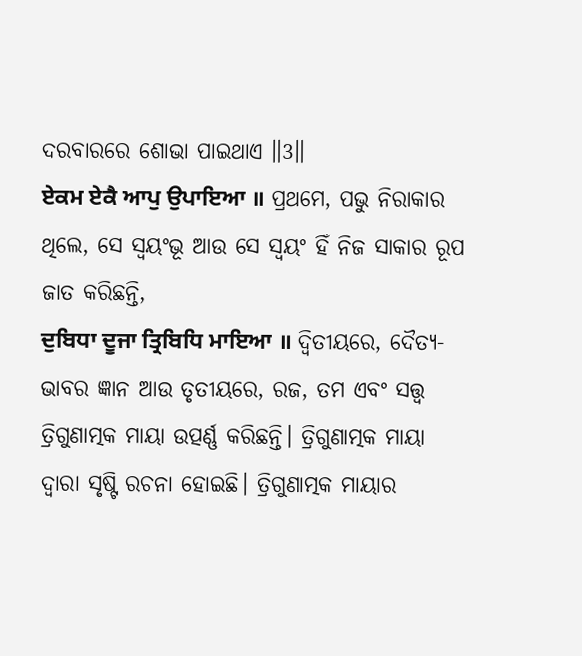ଦରବାରରେ ଶୋଭା ପାଇଥାଏ ॥3॥
ਏਕਮ ਏਕੈ ਆਪੁ ਉਪਾਇਆ ॥ ପ୍ରଥମେ, ପଭୁ ନିରାକାର ଥିଲେ, ସେ ସ୍ଵୟଂଭୂ ଆଉ ସେ ସ୍ଵୟଂ ହିଁ ନିଜ ସାକାର ରୂପ ଜାତ କରିଛନ୍ତି,
ਦੁਬਿਧਾ ਦੂਜਾ ਤ੍ਰਿਬਿਧਿ ਮਾਇਆ ॥ ଦ୍ଵିତୀୟରେ, ଦୈତ୍ୟ- ଭାବର ଜ୍ଞାନ ଆଉ ତୃତୀୟରେ, ରଜ, ତମ ଏବଂ ସତ୍ତ୍ଵ ତ୍ରିଗୁଣାତ୍ମକ ମାୟା ଉତ୍ପର୍ଣ୍ଣ କରିଛନ୍ତି। ତ୍ରିଗୁଣାତ୍ମକ ମାୟା ଦ୍ଵାରା ସୃଷ୍ଟି ରଚନା ହୋଇଛି। ତ୍ରିଗୁଣାତ୍ମକ ମାୟାର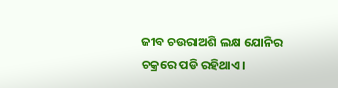ଜୀବ ଚଉରାଅଶି ଲକ୍ଷ ଯୋନିର ଚକ୍ରରେ ପଡି ରହିଥାଏ।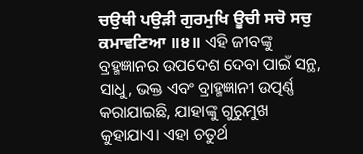ਚਉਥੀ ਪਉੜੀ ਗੁਰਮੁਖਿ ਊਚੀ ਸਚੋ ਸਚੁ ਕਮਾਵਣਿਆ ॥੪॥ ଏହି ଜୀବଙ୍କୁ ବ୍ରହ୍ମଜ୍ଞାନର ଉପଦେଶ ଦେବା ପାଇଁ ସନ୍ଥ, ସାଧୁ, ଭକ୍ତ ଏବଂ ବ୍ରାହ୍ମଜ୍ଞାନୀ ଉତ୍ପର୍ଣ୍ଣ କରାଯାଇଛି, ଯାହାଙ୍କୁ ଗୁରୁମୁଖ କୁହାଯାଏ। ଏହା ଚତୁର୍ଥ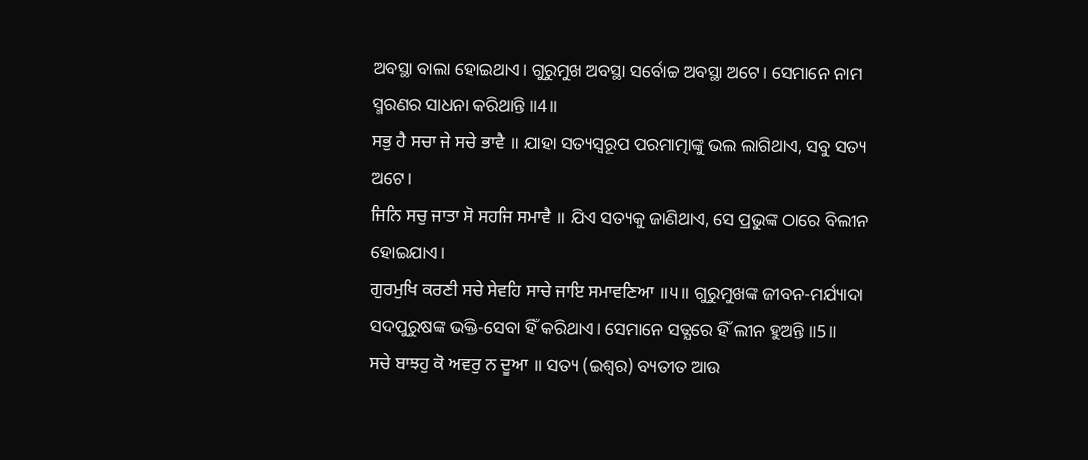ଅବସ୍ଥା ବାଲା ହୋଇଥାଏ। ଗୁରୁମୁଖ ଅବସ୍ଥା ସର୍ବୋଚ୍ଚ ଅବସ୍ଥା ଅଟେ। ସେମାନେ ନାମ ସ୍ମରଣର ସାଧନା କରିଥାନ୍ତି ॥4॥
ਸਭੁ ਹੈ ਸਚਾ ਜੇ ਸਚੇ ਭਾਵੈ ॥ ଯାହା ସତ୍ୟସ୍ଵରୂପ ପରମାତ୍ମାଙ୍କୁ ଭଲ ଲାଗିଥାଏ, ସବୁ ସତ୍ୟ ଅଟେ।
ਜਿਨਿ ਸਚੁ ਜਾਤਾ ਸੋ ਸਹਜਿ ਸਮਾਵੈ ॥ ଯିଏ ସତ୍ୟକୁ ଜାଣିଥାଏ, ସେ ପ୍ରଭୁଙ୍କ ଠାରେ ବିଲୀନ ହୋଇଯାଏ।
ਗੁਰਮੁਖਿ ਕਰਣੀ ਸਚੇ ਸੇਵਹਿ ਸਾਚੇ ਜਾਇ ਸਮਾਵਣਿਆ ॥੫॥ ଗୁରୁମୁଖଙ୍କ ଜୀବନ-ମର୍ଯ୍ୟାଦା ସଦପୁରୁଷଙ୍କ ଭକ୍ତି-ସେବା ହିଁ କରିଥାଏ। ସେମାନେ ସତ୍ଯରେ ହିଁ ଲୀନ ହୁଅନ୍ତି ॥5॥
ਸਚੇ ਬਾਝਹੁ ਕੋ ਅਵਰੁ ਨ ਦੂਆ ॥ ସତ୍ୟ (ଇଶ୍ଵର) ବ୍ୟତୀତ ଆଉ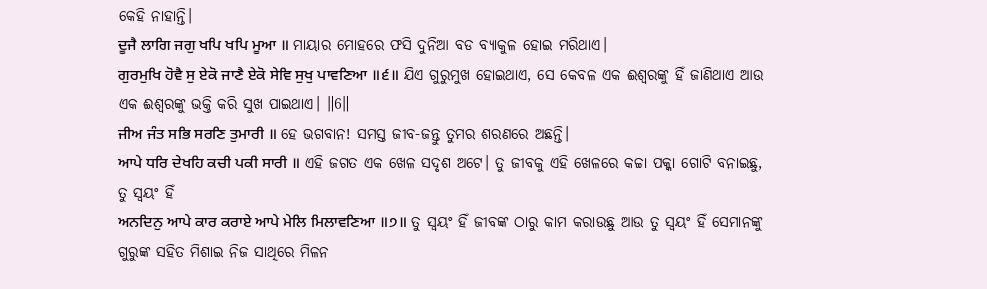କେହି ନାହାନ୍ତି।
ਦੂਜੈ ਲਾਗਿ ਜਗੁ ਖਪਿ ਖਪਿ ਮੂਆ ॥ ମାୟାର ମୋହରେ ଫସି ଦୁନିଆ ବଡ ବ୍ୟାକୁଳ ହୋଇ ମରିଥାଏ।
ਗੁਰਮੁਖਿ ਹੋਵੈ ਸੁ ਏਕੋ ਜਾਣੈ ਏਕੋ ਸੇਵਿ ਸੁਖੁ ਪਾਵਣਿਆ ॥੬॥ ଯିଏ ଗୁରୁମୁଖ ହୋଇଥାଏ, ସେ କେବଳ ଏକ ଈଶ୍ଵରଙ୍କୁ ହିଁ ଜାଣିଥାଏ ଆଉ ଏକ ଈଶ୍ଵରଙ୍କୁ ଭକ୍ତି କରି ସୁଖ ପାଇଥାଏ। ॥6॥
ਜੀਅ ਜੰਤ ਸਭਿ ਸਰਣਿ ਤੁਮਾਰੀ ॥ ହେ ଭଗବାନ! ସମସ୍ତ ଜୀବ-ଜନ୍ତୁ ତୁମର ଶରଣରେ ଅଛନ୍ତି।
ਆਪੇ ਧਰਿ ਦੇਖਹਿ ਕਚੀ ਪਕੀ ਸਾਰੀ ॥ ଏହି ଜଗତ ଏକ ଖେଳ ସଦୃଶ ଅଟେ। ତୁ ଜୀବକୁ ଏହି ଖେଳରେ କଚ୍ଚା ପକ୍କା ଗୋଟି ବନାଇଛୁ, ତୁ ସ୍ଵୟଂ ହିଁ
ਅਨਦਿਨੁ ਆਪੇ ਕਾਰ ਕਰਾਏ ਆਪੇ ਮੇਲਿ ਮਿਲਾਵਣਿਆ ॥੭॥ ତୁ ସ୍ଵୟଂ ହିଁ ଜୀବଙ୍କ ଠାରୁ କାମ କରାଉଛୁ ଆଉ ତୁ ସ୍ଵୟଂ ହିଁ ସେମାନଙ୍କୁ ଗୁରୁଙ୍କ ସହିତ ମିଶାଇ ନିଜ ସାଥିରେ ମିଳନ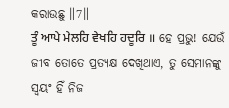କରାଉଛୁ ॥7॥
ਤੂੰ ਆਪੇ ਮੇਲਹਿ ਵੇਖਹਿ ਹਦੂਰਿ ॥ ହେ ପ୍ରଭୁ! ଯେଉଁ ଜୀବ ତୋତେ ପ୍ରତ୍ୟକ୍ଷ ଦେଖିଥାଏ, ତୁ ସେମାନଙ୍କୁ ସ୍ଵୟଂ ହିଁ ନିଜ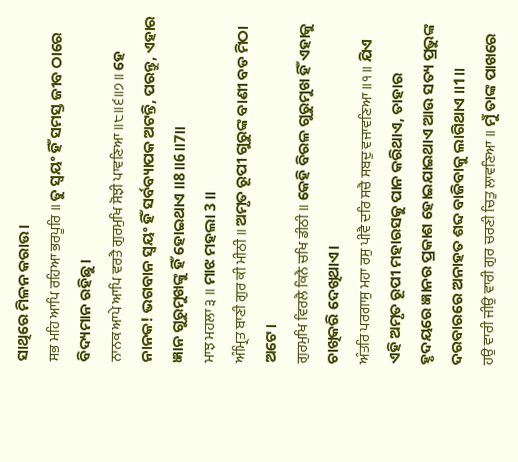ସାଥିରେ ମିଳନ କରାଉ।
ਸਭ ਮਹਿ ਆਪਿ ਰਹਿਆ ਭਰਪੂਰਿ ॥ ତୁ ସ୍ଵୟଂ ହିଁ ସମସ୍ତ ଜୀବ ଠାରେ ବିଦ୍ୟମାନ ରହିଛୁ।
ਨਾਨਕ ਆਪੇ ਆਪਿ ਵਰਤੈ ਗੁਰਮੁਖਿ ਸੋਝੀ ਪਾਵਣਿਆ ॥੮॥੬॥੭॥ ହେ ନାନକ! ଭଗବାନ ସ୍ଵୟଂ ହିଁ ସର୍ବବ୍ୟାପକ ଅଟନ୍ତି, ପରନ୍ତୁ, ଏହାର ଜ୍ଞାନ ଗୁରୁମୁଖଙ୍କୁ ହିଁ ହୋଇଥାଏ ॥8॥6॥7॥
ਮਾਝ ਮਹਲਾ ੩ ॥ ମାଝ ମହଲା 3 ॥
ਅੰਮ੍ਰਿਤ ਬਾਣੀ ਗੁਰ ਕੀ ਮੀਠੀ ॥ ଅମୃତ ରୂପୀ ଗୁରୁଙ୍କ ବାଣୀ ବଡ ମିଠା ଅଟେ।
ਗੁਰਮੁਖਿ ਵਿਰਲੈ ਕਿਨੈ ਚਖਿ ਡੀਠੀ ॥ କେହି ବିରଳ ଗୁରୁମୁଖ ହିଁ ଏହାକୁ ଚାଖିକରି ଦେଖିଥାଏ।
ਅੰਤਰਿ ਪਰਗਾਸੁ ਮਹਾ ਰਸੁ ਪੀਵੈ ਦਰਿ ਸਚੈ ਸਬਦੁ ਵਜਾਵਣਿਆ ॥੧॥ ଯିଏ ଏହି ଅମୃତ ରୂପୀ ମହାରସକୁ ପାନ କରିଥାଏ, ତାହାର ହୃଦୟରେ ଜ୍ଞାନର ପ୍ରକାଶ ହୋଇଯାଇଥାଏ ଆଉ ସତ୍ୟ ପ୍ରଭୁଙ୍କ ଦରବାରରେ ଅନାହତ ଶବ୍ଦ ବାଜିବାକୁ ଲାଗିଥାଏ ॥1॥
ਹਉ ਵਾਰੀ ਜੀਉ ਵਾਰੀ ਗੁਰ ਚਰਣੀ ਚਿਤੁ ਲਾਵਣਿਆ ॥ ମୁଁ ତାଙ୍କ ପାଖରେ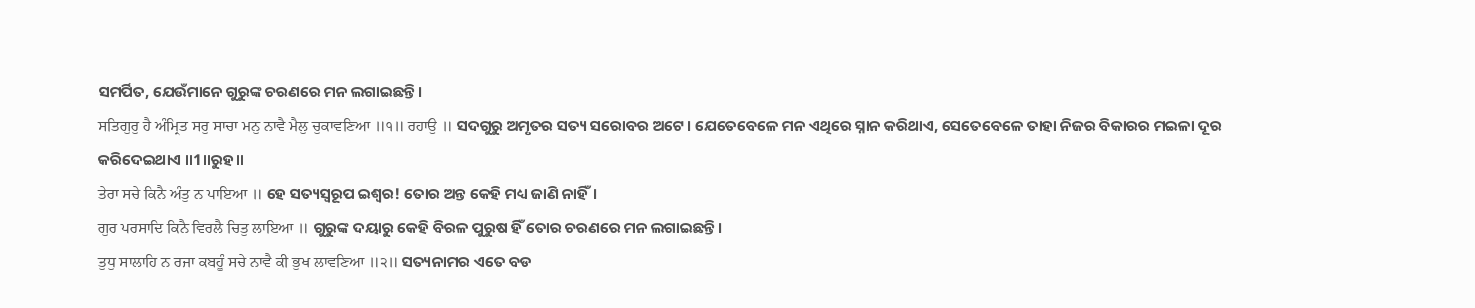ସମର୍ପିତ, ଯେଉଁମାନେ ଗୁରୁଙ୍କ ଚରଣରେ ମନ ଲଗାଇଛନ୍ତି।
ਸਤਿਗੁਰੁ ਹੈ ਅੰਮ੍ਰਿਤ ਸਰੁ ਸਾਚਾ ਮਨੁ ਨਾਵੈ ਮੈਲੁ ਚੁਕਾਵਣਿਆ ॥੧॥ ਰਹਾਉ ॥ ସଦଗୁରୁ ଅମୃତର ସତ୍ୟ ସରୋବର ଅଟେ। ଯେତେବେଳେ ମନ ଏଥିରେ ସ୍ନାନ କରିଥାଏ, ସେତେବେଳେ ତାହା ନିଜର ବିକାରର ମଇଳା ଦୂର କରିଦେଇଥାଏ ॥1॥ରୁହ॥
ਤੇਰਾ ਸਚੇ ਕਿਨੈ ਅੰਤੁ ਨ ਪਾਇਆ ॥ ହେ ସତ୍ୟସ୍ଵରୂପ ଇଶ୍ଵର! ତୋର ଅନ୍ତ କେହି ମଧ୍ୟ ଜାଣି ନାହିଁ।
ਗੁਰ ਪਰਸਾਦਿ ਕਿਨੈ ਵਿਰਲੈ ਚਿਤੁ ਲਾਇਆ ॥ ଗୁରୁଙ୍କ ଦୟାରୁ କେହି ବିରଳ ପୁରୁଷ ହିଁ ତୋର ଚରଣରେ ମନ ଲଗାଇଛନ୍ତି।
ਤੁਧੁ ਸਾਲਾਹਿ ਨ ਰਜਾ ਕਬਹੂੰ ਸਚੇ ਨਾਵੈ ਕੀ ਭੁਖ ਲਾਵਣਿਆ ॥੨॥ ସତ୍ୟନାମର ଏତେ ବଡ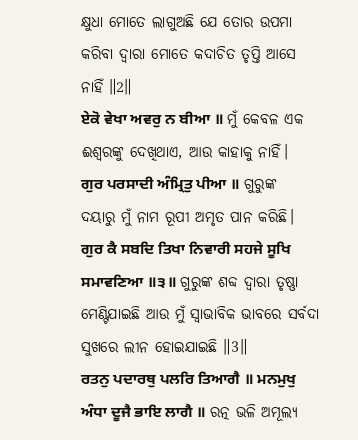କ୍ଷୁଧା ମୋତେ ଲାଗୁଅଛି ଯେ ତୋର ଉପମା କରିବା ଦ୍ଵାରା ମୋତେ କଦାଚିତ ତୃପ୍ତି ଆସେ ନାହିଁ ॥2॥
ਏਕੋ ਵੇਖਾ ਅਵਰੁ ਨ ਬੀਆ ॥ ମୁଁ କେବଳ ଏକ ଈଶ୍ଵରଙ୍କୁ ଦେଖିଥାଏ, ଆଉ କାହାକୁ ନାହିଁ।
ਗੁਰ ਪਰਸਾਦੀ ਅੰਮ੍ਰਿਤੁ ਪੀਆ ॥ ଗୁରୁଙ୍କ ଦୟାରୁ ମୁଁ ନାମ ରୂପୀ ଅମୃତ ପାନ କରିଛି।
ਗੁਰ ਕੈ ਸਬਦਿ ਤਿਖਾ ਨਿਵਾਰੀ ਸਹਜੇ ਸੂਖਿ ਸਮਾਵਣਿਆ ॥੩॥ ଗୁରୁଙ୍କ ଶବ୍ଦ ଦ୍ଵାରା ତୃଷ୍ଣା ମେଣ୍ଟିଯାଇଛି ଆଉ ମୁଁ ସ୍ଵାଭାବିକ ଭାବରେ ସର୍ବଦା ସୁଖରେ ଲୀନ ହୋଇଯାଇଛି ॥3॥
ਰਤਨੁ ਪਦਾਰਥੁ ਪਲਰਿ ਤਿਆਗੈ ॥ ਮਨਮੁਖੁ ਅੰਧਾ ਦੂਜੈ ਭਾਇ ਲਾਗੈ ॥ ରତ୍ନ ଭଳି ଅମୂଲ୍ୟ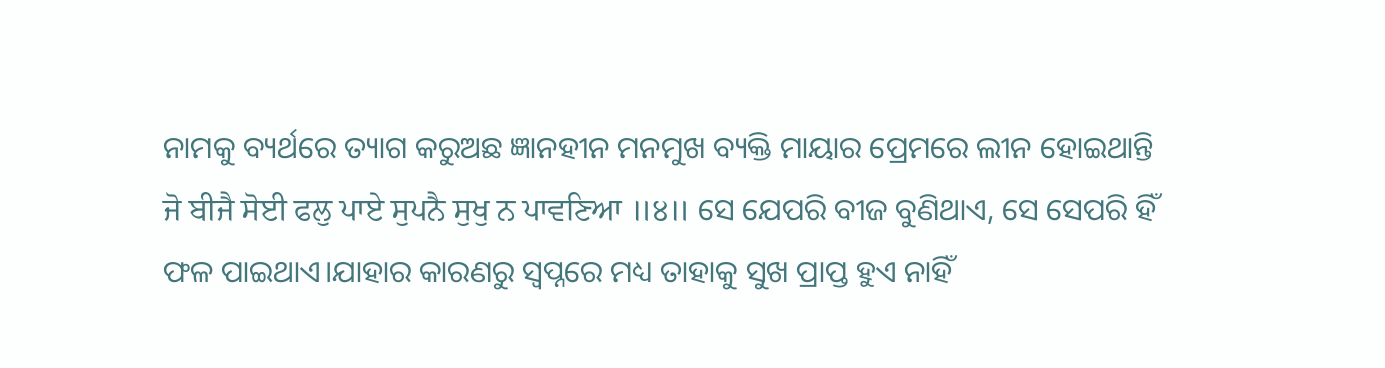ନାମକୁ ବ୍ୟର୍ଥରେ ତ୍ୟାଗ କରୁଅଛ ଜ୍ଞାନହୀନ ମନମୁଖ ବ୍ୟକ୍ତି ମାୟାର ପ୍ରେମରେ ଲୀନ ହୋଇଥାନ୍ତି
ਜੋ ਬੀਜੈ ਸੋਈ ਫਲੁ ਪਾਏ ਸੁਪਨੈ ਸੁਖੁ ਨ ਪਾਵਣਿਆ ॥੪॥ ସେ ଯେପରି ବୀଜ ବୁଣିଥାଏ, ସେ ସେପରି ହିଁ ଫଳ ପାଇଥାଏ।ଯାହାର କାରଣରୁ ସ୍ଵପ୍ନରେ ମଧ୍ୟ ତାହାକୁ ସୁଖ ପ୍ରାପ୍ତ ହୁଏ ନାହିଁ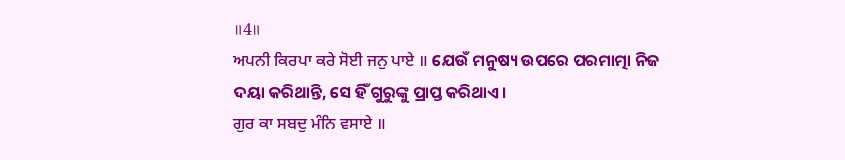॥4॥
ਅਪਨੀ ਕਿਰਪਾ ਕਰੇ ਸੋਈ ਜਨੁ ਪਾਏ ॥ ଯେଉଁ ମନୁଷ୍ୟ ଉପରେ ପରମାତ୍ମା ନିଜ ଦୟା କରିଥାନ୍ତି, ସେ ହିଁ ଗୁରୁଙ୍କୁ ପ୍ରାପ୍ତ କରିଥାଏ।
ਗੁਰ ਕਾ ਸਬਦੁ ਮੰਨਿ ਵਸਾਏ ॥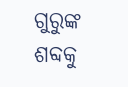ଗୁରୁଙ୍କ ଶବ୍ଦକୁ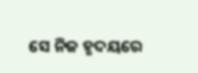ସେ ନିଜ ହୃଦୟରେ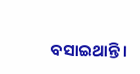ବସାଇଥାନ୍ତି।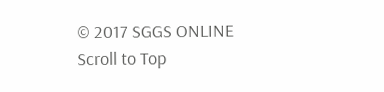© 2017 SGGS ONLINE
Scroll to Top